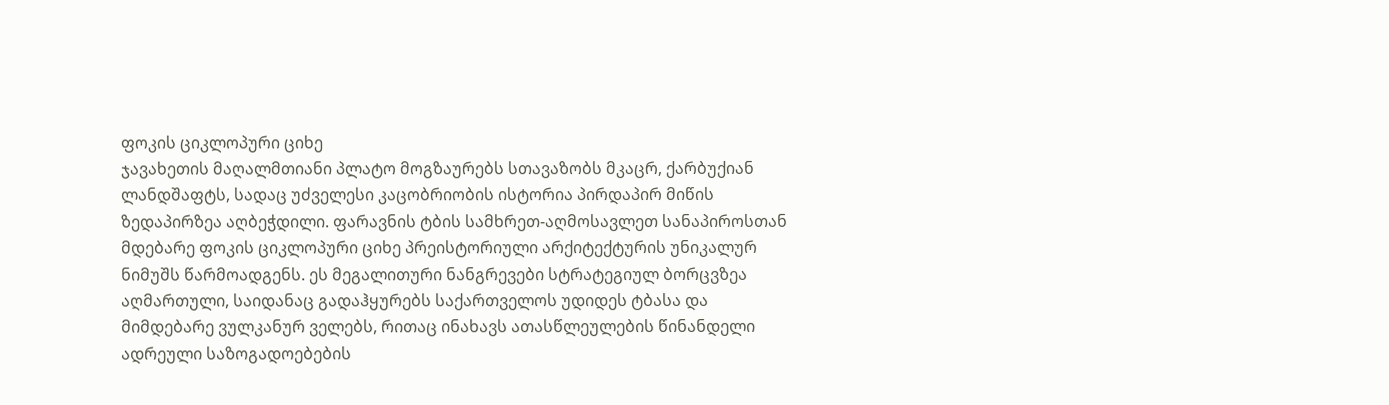ფოკის ციკლოპური ციხე
ჯავახეთის მაღალმთიანი პლატო მოგზაურებს სთავაზობს მკაცრ, ქარბუქიან ლანდშაფტს, სადაც უძველესი კაცობრიობის ისტორია პირდაპირ მიწის ზედაპირზეა აღბეჭდილი. ფარავნის ტბის სამხრეთ-აღმოსავლეთ სანაპიროსთან მდებარე ფოკის ციკლოპური ციხე პრეისტორიული არქიტექტურის უნიკალურ ნიმუშს წარმოადგენს. ეს მეგალითური ნანგრევები სტრატეგიულ ბორცვზეა აღმართული, საიდანაც გადაჰყურებს საქართველოს უდიდეს ტბასა და მიმდებარე ვულკანურ ველებს, რითაც ინახავს ათასწლეულების წინანდელი ადრეული საზოგადოებების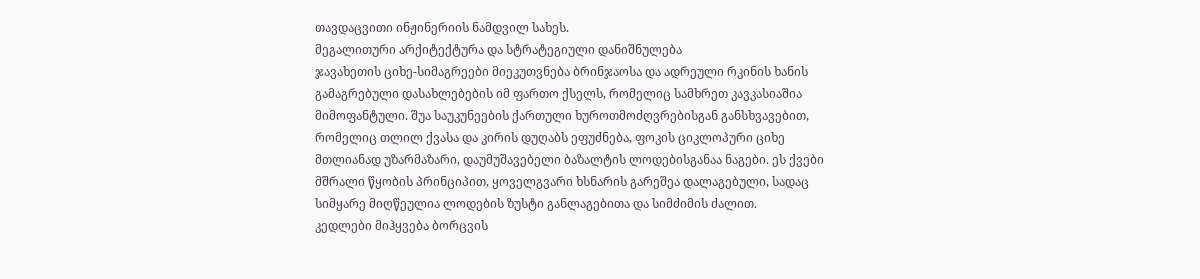თავდაცვითი ინჟინერიის ნამდვილ სახეს.
მეგალითური არქიტექტურა და სტრატეგიული დანიშნულება
ჯავახეთის ციხე-სიმაგრეები მიეკუთვნება ბრინჯაოსა და ადრეული რკინის ხანის გამაგრებული დასახლებების იმ ფართო ქსელს, რომელიც სამხრეთ კავკასიაშია მიმოფანტული. შუა საუკუნეების ქართული ხუროთმოძღვრებისგან განსხვავებით, რომელიც თლილ ქვასა და კირის დუღაბს ეფუძნება, ფოკის ციკლოპური ციხე მთლიანად უზარმაზარი, დაუმუშავებელი ბაზალტის ლოდებისგანაა ნაგები. ეს ქვები მშრალი წყობის პრინციპით, ყოველგვარი ხსნარის გარეშეა დალაგებული, სადაც სიმყარე მიღწეულია ლოდების ზუსტი განლაგებითა და სიმძიმის ძალით.
კედლები მიჰყვება ბორცვის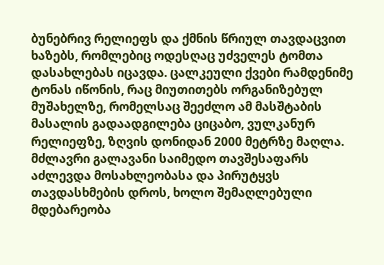ბუნებრივ რელიეფს და ქმნის წრიულ თავდაცვით ხაზებს, რომლებიც ოდესღაც უძველეს ტომთა დასახლებას იცავდა. ცალკეული ქვები რამდენიმე ტონას იწონის, რაც მიუთითებს ორგანიზებულ მუშახელზე, რომელსაც შეეძლო ამ მასშტაბის მასალის გადაადგილება ციცაბო, ვულკანურ რელიეფზე, ზღვის დონიდან 2000 მეტრზე მაღლა. მძლავრი გალავანი საიმედო თავშესაფარს აძლევდა მოსახლეობასა და პირუტყვს თავდასხმების დროს, ხოლო შემაღლებული მდებარეობა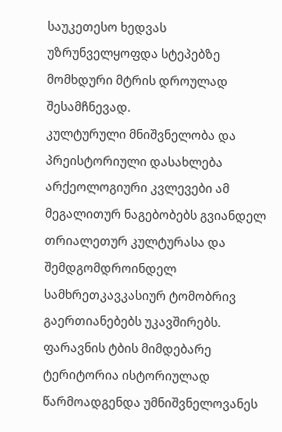საუკეთესო ხედვას უზრუნველყოფდა სტეპებზე მომხდური მტრის დროულად შესამჩნევად.
კულტურული მნიშვნელობა და პრეისტორიული დასახლება
არქეოლოგიური კვლევები ამ მეგალითურ ნაგებობებს გვიანდელ თრიალეთურ კულტურასა და შემდგომდროინდელ სამხრეთკავკასიურ ტომობრივ გაერთიანებებს უკავშირებს. ფარავნის ტბის მიმდებარე ტერიტორია ისტორიულად წარმოადგენდა უმნიშვნელოვანეს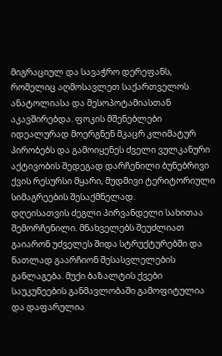მიგრაციულ და სავაჭრო დერეფანს, რომელიც აღმოსავლეთ საქართველოს ანატოლიასა და მესოპოტამიასთან აკავშირებდა. ფოკის მშენებლები იდეალურად მოერგნენ მკაცრ კლიმატურ პირობებს და გამოიყენეს ძველი ვულკანური აქტივობის შედეგად დარჩენილი ბუნებრივი ქვის რესურსი მყარი, მუდმივი ტერიტორიული სიმაგრეების შესაქმნელად.
დღეისათვის ძეგლი პირვანდელი სახითაა შემორჩენილი. მნახველებს შეუძლიათ გაიარონ უძველეს შიდა სტრუქტურებში და ნათლად გაარჩიონ შესასვლელების განლაგება. მუქი ბაზალტის ქვები საუკუნეების განმავლობაში გამოფიტულია და დაფარულია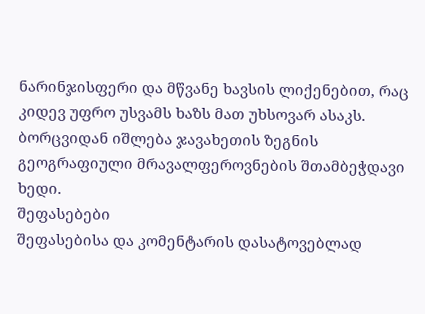ნარინჯისფერი და მწვანე ხავსის ლიქენებით, რაც კიდევ უფრო უსვამს ხაზს მათ უხსოვარ ასაკს. ბორცვიდან იშლება ჯავახეთის ზეგნის გეოგრაფიული მრავალფეროვნების შთამბეჭდავი ხედი.
შეფასებები
შეფასებისა და კომენტარის დასატოვებლად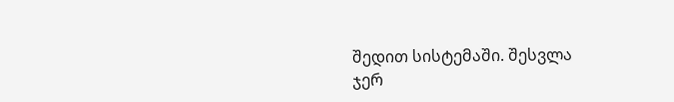შედით სისტემაში. შესვლა
ჯერ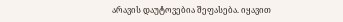არავის დაუტოვებია შეფასება. იყავით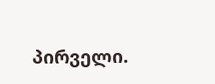პირველი.